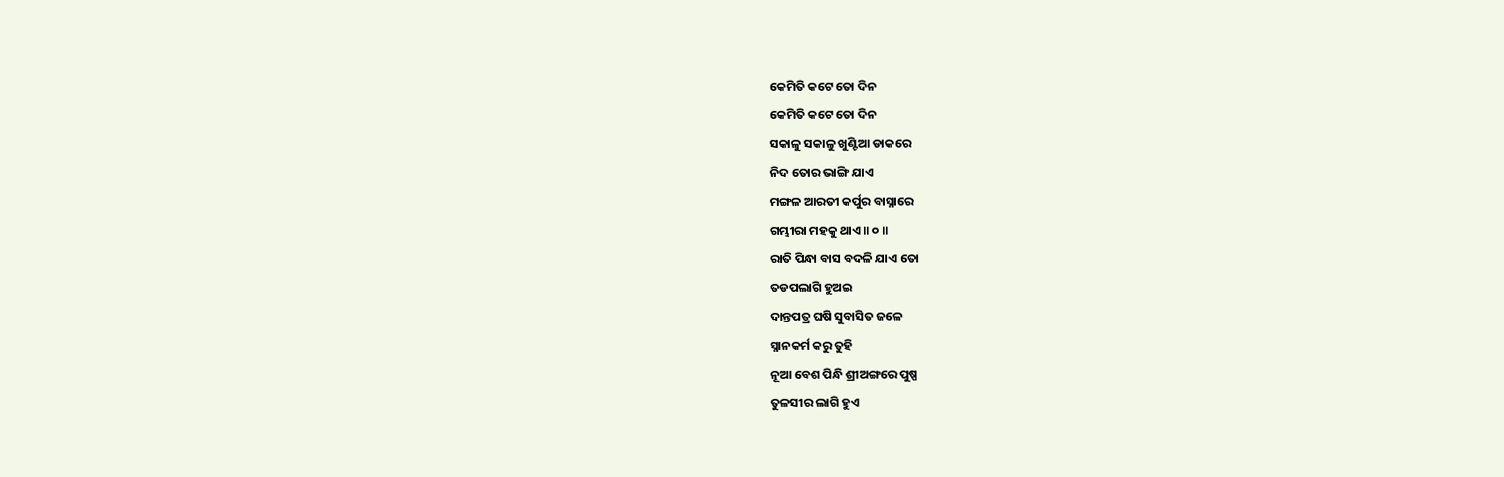କେମିତି କଟେ ତୋ ଦିନ
କେମିତି କଟେ ତୋ ଦିନ
ସକାଳୁ ସକାଳୁ ଖୁଣ୍ଟିଆ ଡାକରେ
ନିଦ ତୋର ଭାଙ୍ଗି ଯାଏ
ମଙ୍ଗଳ ଆରତୀ କର୍ପୁର ବାସ୍ନାରେ
ଗମ୍ଭୀରା ମହକୁ ଥାଏ ॥ ୦ ॥
ରାତି ପିନ୍ଧା ବାସ ବଦଳି ଯାଏ ତୋ
ତଡପଲାଗି ହୁଅଇ
ଦାନ୍ତପତ୍ର ଘଷି ସୁବାସିତ ଜଳେ
ସ୍ନାନକର୍ମ କରୁ ତୁହି
ନୂଆ ବେଶ ପିନ୍ଧି ଶ୍ରୀଅଙ୍ଗରେ ପୁଷ୍ପ
ତୁଳସୀର ଲାଗି ହୁଏ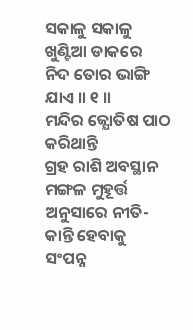ସକାଳୁ ସକାଳୁ ଖୁଣ୍ଟିଆ ଡାକରେ
ନିଦ ତୋର ଭାଙ୍ଗି ଯାଏ ॥ ୧ ॥
ମନ୍ଦିର ଜ୍ଯୋତିଷ ପାଠ କରିଥାନ୍ତି
ଗ୍ରହ ରାଶି ଅବସ୍ଥାନ
ମଙ୍ଗଳ ମୁହୂର୍ତ୍ତ ଅନୁସାରେ ନୀତି-
କାନ୍ତି ହେବାକୁ ସଂପନ୍ନ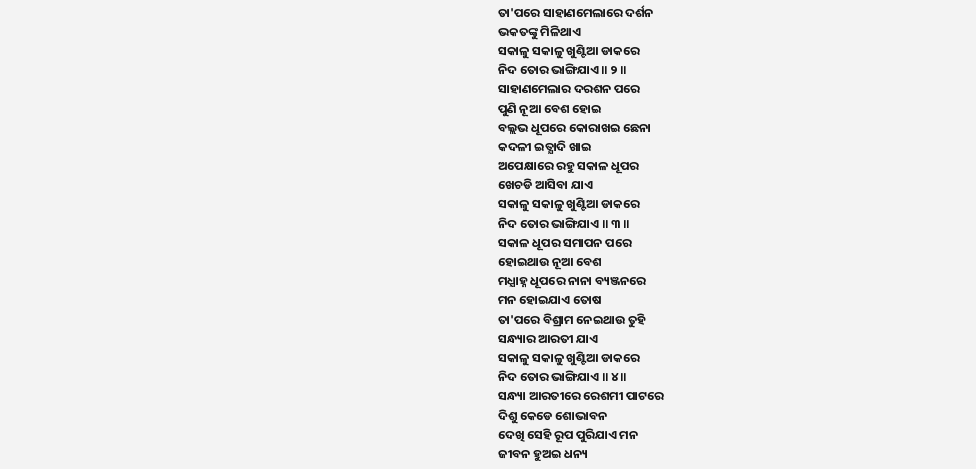ତା'ପରେ ସାହାଣମେଲାରେ ଦର୍ଶନ
ଭକତଙ୍କୁ ମିଳିଥାଏ
ସକାଳୁ ସକାଳୁ ଖୁଣ୍ଟିଆ ଡାକରେ
ନିଦ ତୋର ଭାଙ୍ଗିଯାଏ॥ ୨ ॥
ସାହାଣମେଲାର ଦରଶନ ପରେ
ପୁଣି ନୂଆ ବେଶ ହୋଇ
ବଲ୍ଲଭ ଧୂପରେ କୋରାଖଇ ଛେନା
କଦଳୀ ଇତ୍ଯାଦି ଖାଇ
ଅପେକ୍ଷାରେ ରହୁ ସକାଳ ଧୂପର
ଖେଚଡି ଆସିବା ଯାଏ
ସକାଳୁ ସକାଳୁ ଖୁଣ୍ଟିଆ ଡାକରେ
ନିଦ ତୋର ଭାଙ୍ଗିଯାଏ ॥ ୩ ॥
ସକାଳ ଧୂପର ସମାପନ ପରେ
ହୋଇଥାଉ ନୂଆ ବେଶ
ମଧ୍ଯାହ୍ନ ଧୂପରେ ନାନା ବ୍ୟଞ୍ଜନରେ
ମନ ହୋଇଯାଏ ତୋଷ
ତା'ପରେ ବିଶ୍ରାମ ନେଇଥାଉ ତୁହି
ସନ୍ଧ୍ୟାର ଆରତୀ ଯାଏ
ସକାଳୁ ସକାଳୁ ଖୁଣ୍ଟିଆ ଡାକରେ
ନିଦ ତୋର ଭାଙ୍ଗିଯାଏ ॥ ୪ ॥
ସନ୍ଧ୍ୟା ଆରତୀରେ ରେଶମୀ ପାଟରେ
ଦିଶୁ କେଡେ ଶୋଭାବନ
ଦେଖି ସେହି ରୂପ ପୁରିଯାଏ ମନ
ଜୀବନ ହୁଅଇ ଧନ୍ୟ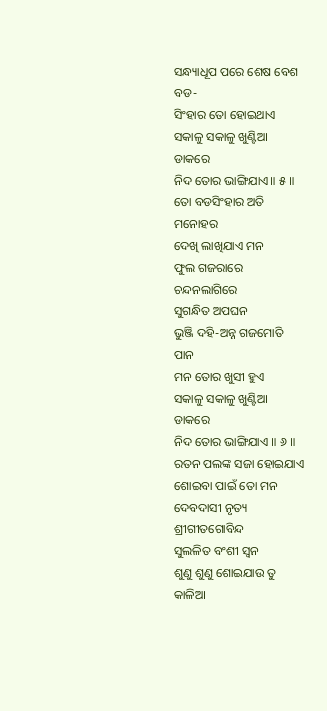ସନ୍ଧ୍ୟାଧୂପ ପରେ ଶେଷ ବେଶ ବଡ-
ସିଂହାର ତୋ ହୋଇଥାଏ
ସକାଳୁ ସକାଳୁ ଖୁଣ୍ଟିଆ ଡାକରେ
ନିଦ ତୋର ଭାଙ୍ଗିଯାଏ॥ ୫ ॥
ତୋ ବଡସିଂହାର ଅତି ମନୋହର
ଦେଖି ଲାଖିଯାଏ ମନ
ଫୁଲ ଗଜରାରେ ଚନ୍ଦନଲାଗିରେ
ସୁଗନ୍ଧିତ ଅପଘନ
ଭୁଞ୍ଜି ଦହି-ଅନ୍ନ ଗଜମୋତି ପାନ
ମନ ତୋର ଖୁସୀ ହୁଏ
ସକାଳୁ ସକାଳୁ ଖୁଣ୍ଟିଆ ଡାକରେ
ନିଦ ତୋର ଭାଙ୍ଗିଯାଏ ॥ ୬ ॥
ରତନ ପଲଙ୍କ ସଜା ହୋଇଯାଏ
ଶୋଇବା ପାଇଁ ତୋ ମନ
ଦେବଦାସୀ ନୃତ୍ୟ ଶ୍ରୀଗୀତଗୋବିନ୍ଦ
ସୁଲଳିତ ବଂଶୀ ସ୍ୱନ
ଶୁଣୁ ଶୁଣୁ ଶୋଇଯାଉ ତୁ କାଳିଆ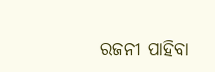ରଜନୀ ପାହିବା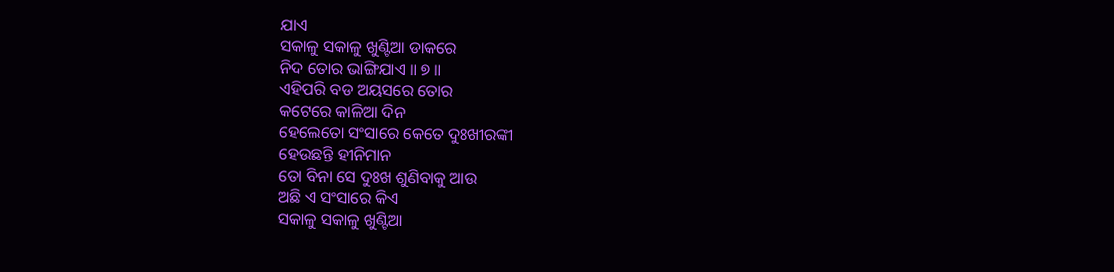ଯାଏ
ସକାଳୁ ସକାଳୁ ଖୁଣ୍ଟିଆ ଡାକରେ
ନିଦ ତୋର ଭାଙ୍ଗିଯାଏ ॥ ୭ ॥
ଏହିପରି ବଡ ଅୟସରେ ତୋର
କଟେରେ କାଳିଆ ଦିନ
ହେଲେତୋ ସଂସାରେ କେତେ ଦୁଃଖୀରଙ୍କୀ
ହେଉଛନ୍ତି ହୀନିମାନ
ତୋ ବିନା ସେ ଦୁଃଖ ଶୁଣିବାକୁ ଆଉ
ଅଛି ଏ ସଂସାରେ କିଏ
ସକାଳୁ ସକାଳୁ ଖୁଣ୍ଟିଆ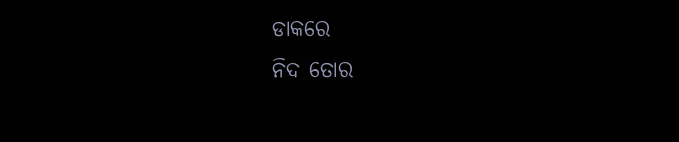ଡାକରେ
ନିଦ ତୋର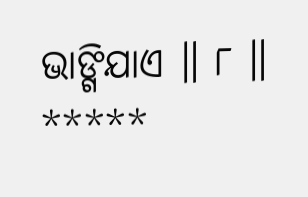ଭାଙ୍ଗିଯାଏ ॥ ୮ ॥
*****